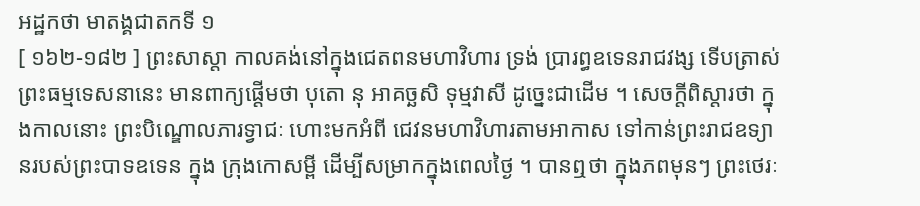អដ្ឋកថា មាតង្គជាតកទី ១
[ ១៦២-១៨២ ] ព្រះសាស្តា កាលគង់នៅក្នុងជេតពនមហាវិហារ ទ្រង់ ប្រារព្ធឧទេនរាជវង្ស ទើបត្រាស់ព្រះធម្មទេសនានេះ មានពាក្យផ្តើមថា បុតោ នុ អាគច្ឆសិ ទុម្មវាសី ដូច្នេះជាដើម ។ សេចក្តីពិស្តារថា ក្នុងកាលនោះ ព្រះបិណ្ឌោលភារទ្វាជៈ ហោះមកអំពី ជេវនមហាវិហារតាមអាកាស ទៅកាន់ព្រះរាជឧទ្យានរបស់ព្រះបាទឧទេន ក្នុង ក្រុងកោសម្ពី ដើម្បីសម្រាកក្នុងពេលថ្ងៃ ។ បានឮថា ក្នុងភពមុនៗ ព្រះថេរៈ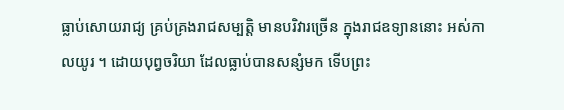ធ្លាប់សោយរាជ្យ គ្រប់គ្រងរាជសម្បត្តិ មានបរិវារច្រើន ក្នុងរាជឧទ្យាននោះ អស់កាលយូរ ។ ដោយបុព្វចរិយា ដែលធ្លាប់បានសន្សំមក ទើបព្រះ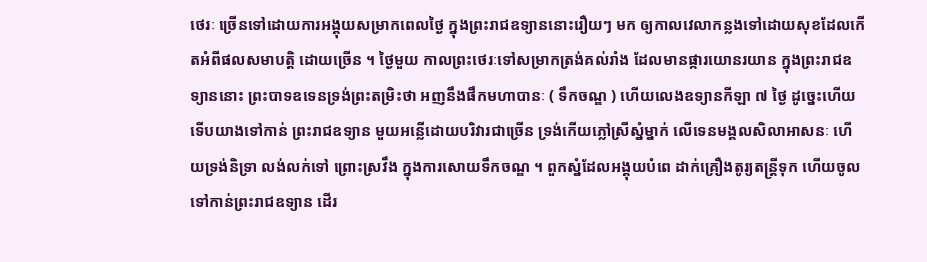ថេរៈ ច្រើនទៅដោយការអង្គុយសម្រាកពេលថ្ងៃ ក្នុងព្រះរាជឧទ្យាននោះរឿយៗ មក ឲ្យកាលវេលាកន្លងទៅដោយសុខដែលកើតអំពីផលសមាបត្តិ ដោយច្រើន ។ ថ្ងៃមួយ កាលព្រះថេរៈទៅសម្រាកត្រង់គល់រាំង ដែលមានផ្ការយោនរយាន ក្នុងព្រះរាជឧទ្យាននោះ ព្រះបាទឧទេនទ្រង់ព្រះតម្រិះថា អញនឹងផឹកមហាបានៈ ( ទឹកចណ្ឌ ) ហើយលេងឧទ្យានកីឡា ៧ ថ្ងៃ ដូច្នេះហើយ ទើបយាងទៅកាន់ ព្រះរាជឧទ្យាន មួយអន្លើដោយបរិវារជាច្រើន ទ្រង់កើយភ្លៅស្រីស្នំម្នាក់ លើទេនមង្គលសិលាអាសនៈ ហើយទ្រង់និទ្រា លង់លក់ទៅ ព្រោះស្រវឹង ក្នុងការសោយទឹកចណ្ឌ ។ ពួកស្នំដែលអង្គុយបំពេ ដាក់គ្រឿងតូរ្យតន្រ្តីទុក ហើយចូលទៅកាន់ព្រះរាជឧទ្យាន ដើរ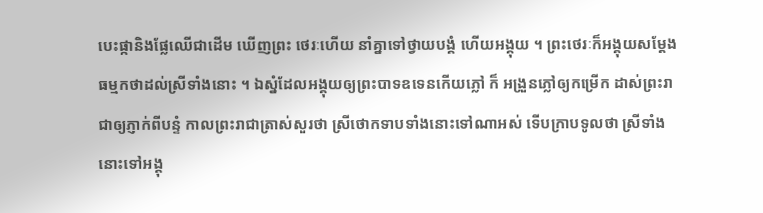បេះផ្កានិងផ្លែឈើជាដើម ឃើញព្រះ ថេរៈហើយ នាំគ្នាទៅថ្វាយបង្គំ ហើយអង្គុយ ។ ព្រះថេរៈក៏អង្គុយសម្តែង ធម្មកថាដល់ស្រីទាំងនោះ ។ ឯស្នំដែលអង្គុយឲ្យព្រះបាទឧទេនកើយភ្លៅ ក៏ អង្រួនភ្លៅឲ្យកម្រើក ដាស់ព្រះរាជាឲ្យភ្ញាក់ពីបន្ទំ កាលព្រះរាជាត្រាស់សួរថា ស្រីថោកទាបទាំងនោះទៅណាអស់ ទើបក្រាបទូលថា ស្រីទាំងនោះទៅអង្គុ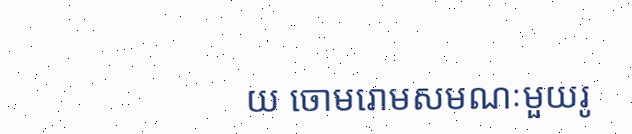យ ចោមរោមសមណៈមួយរូ